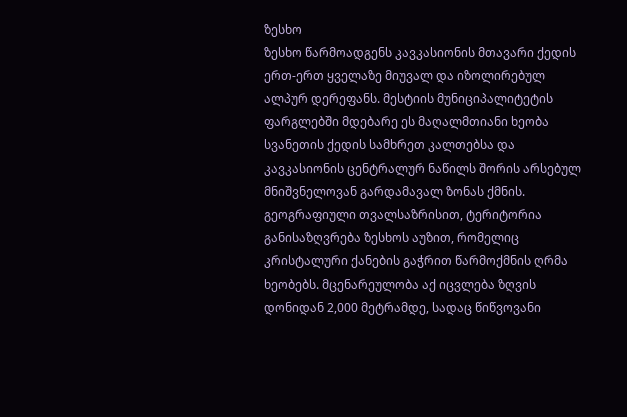ზესხო
ზესხო წარმოადგენს კავკასიონის მთავარი ქედის ერთ-ერთ ყველაზე მიუვალ და იზოლირებულ ალპურ დერეფანს. მესტიის მუნიციპალიტეტის ფარგლებში მდებარე ეს მაღალმთიანი ხეობა სვანეთის ქედის სამხრეთ კალთებსა და კავკასიონის ცენტრალურ ნაწილს შორის არსებულ მნიშვნელოვან გარდამავალ ზონას ქმნის. გეოგრაფიული თვალსაზრისით, ტერიტორია განისაზღვრება ზესხოს აუზით, რომელიც კრისტალური ქანების გაჭრით წარმოქმნის ღრმა ხეობებს. მცენარეულობა აქ იცვლება ზღვის დონიდან 2,000 მეტრამდე, სადაც წიწვოვანი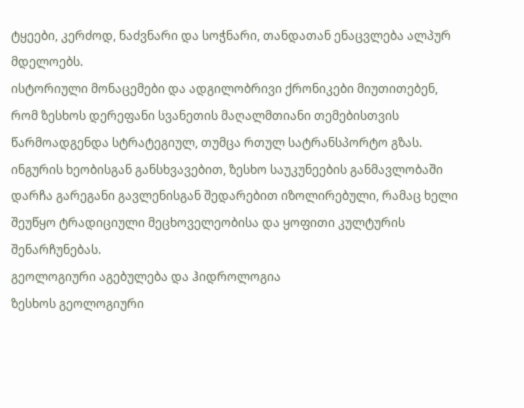ტყეები, კერძოდ, ნაძვნარი და სოჭნარი, თანდათან ენაცვლება ალპურ მდელოებს.
ისტორიული მონაცემები და ადგილობრივი ქრონიკები მიუთითებენ, რომ ზესხოს დერეფანი სვანეთის მაღალმთიანი თემებისთვის წარმოადგენდა სტრატეგიულ, თუმცა რთულ სატრანსპორტო გზას. ინგურის ხეობისგან განსხვავებით, ზესხო საუკუნეების განმავლობაში დარჩა გარეგანი გავლენისგან შედარებით იზოლირებული, რამაც ხელი შეუწყო ტრადიციული მეცხოველეობისა და ყოფითი კულტურის შენარჩუნებას.
გეოლოგიური აგებულება და ჰიდროლოგია
ზესხოს გეოლოგიური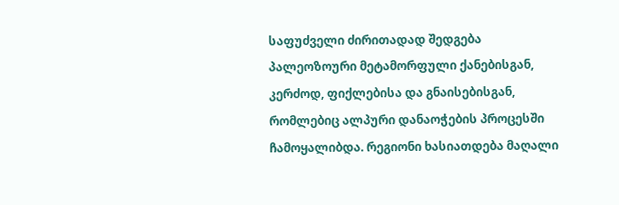საფუძველი ძირითადად შედგება პალეოზოური მეტამორფული ქანებისგან, კერძოდ, ფიქლებისა და გნაისებისგან, რომლებიც ალპური დანაოჭების პროცესში ჩამოყალიბდა. რეგიონი ხასიათდება მაღალი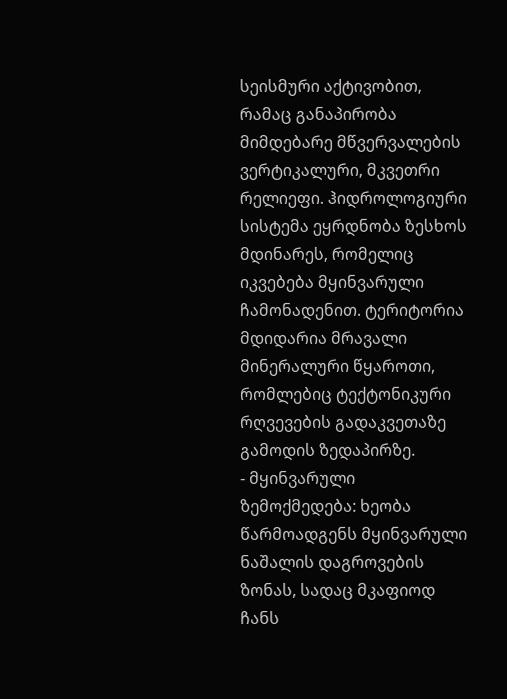სეისმური აქტივობით, რამაც განაპირობა მიმდებარე მწვერვალების ვერტიკალური, მკვეთრი რელიეფი. ჰიდროლოგიური სისტემა ეყრდნობა ზესხოს მდინარეს, რომელიც იკვებება მყინვარული ჩამონადენით. ტერიტორია მდიდარია მრავალი მინერალური წყაროთი, რომლებიც ტექტონიკური რღვევების გადაკვეთაზე გამოდის ზედაპირზე.
- მყინვარული ზემოქმედება: ხეობა წარმოადგენს მყინვარული ნაშალის დაგროვების ზონას, სადაც მკაფიოდ ჩანს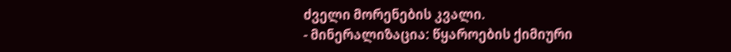ძველი მორენების კვალი.
- მინერალიზაცია: წყაროების ქიმიური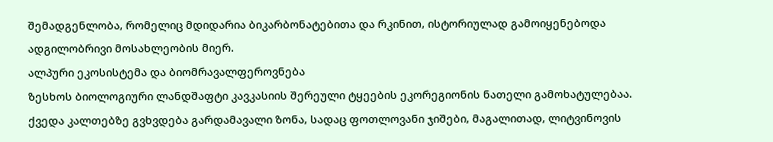შემადგენლობა, რომელიც მდიდარია ბიკარბონატებითა და რკინით, ისტორიულად გამოიყენებოდა ადგილობრივი მოსახლეობის მიერ.
ალპური ეკოსისტემა და ბიომრავალფეროვნება
ზესხოს ბიოლოგიური ლანდშაფტი კავკასიის შერეული ტყეების ეკორეგიონის ნათელი გამოხატულებაა. ქვედა კალთებზე გვხვდება გარდამავალი ზონა, სადაც ფოთლოვანი ჯიშები, მაგალითად, ლიტვინოვის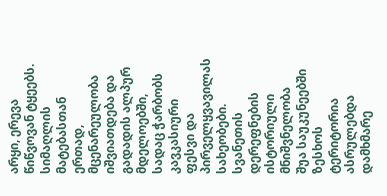არყი, ერევა წიწვოვან ტყეებს. სიმაღლის მატებასთან ერთად, მცენარეულობა იშვიათდება და გადადის ალპურ მდელოებში, სადაც ჭარბობს კავკასიური ფესვი და პირველყვავილას სახეობები.
სვანეთის დერეფნების ისტორიული მნიშვნელობა
შუა საუკუნეებში ზესხოს ტერიტორია ასრულებდა დამხმარე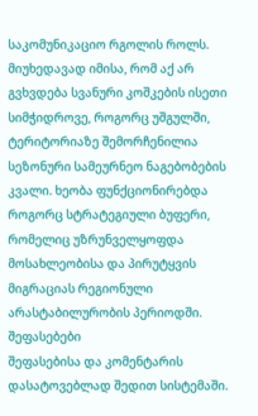საკომუნიკაციო რგოლის როლს. მიუხედავად იმისა, რომ აქ არ გვხვდება სვანური კოშკების ისეთი სიმჭიდროვე, როგორც უშგულში, ტერიტორიაზე შემორჩენილია სეზონური სამეურნეო ნაგებობების კვალი. ხეობა ფუნქციონირებდა როგორც სტრატეგიული ბუფერი, რომელიც უზრუნველყოფდა მოსახლეობისა და პირუტყვის მიგრაციას რეგიონული არასტაბილურობის პერიოდში.
შეფასებები
შეფასებისა და კომენტარის დასატოვებლად შედით სისტემაში.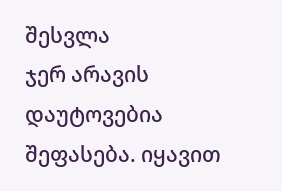შესვლა
ჯერ არავის დაუტოვებია შეფასება. იყავით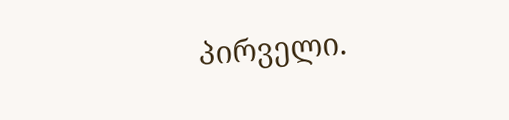პირველი.